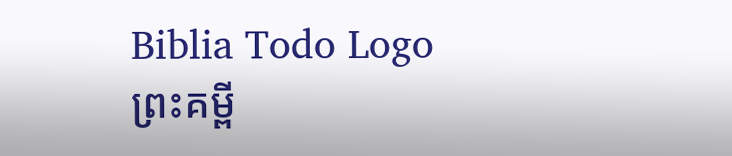Biblia Todo Logo
ព្រះគម្ពី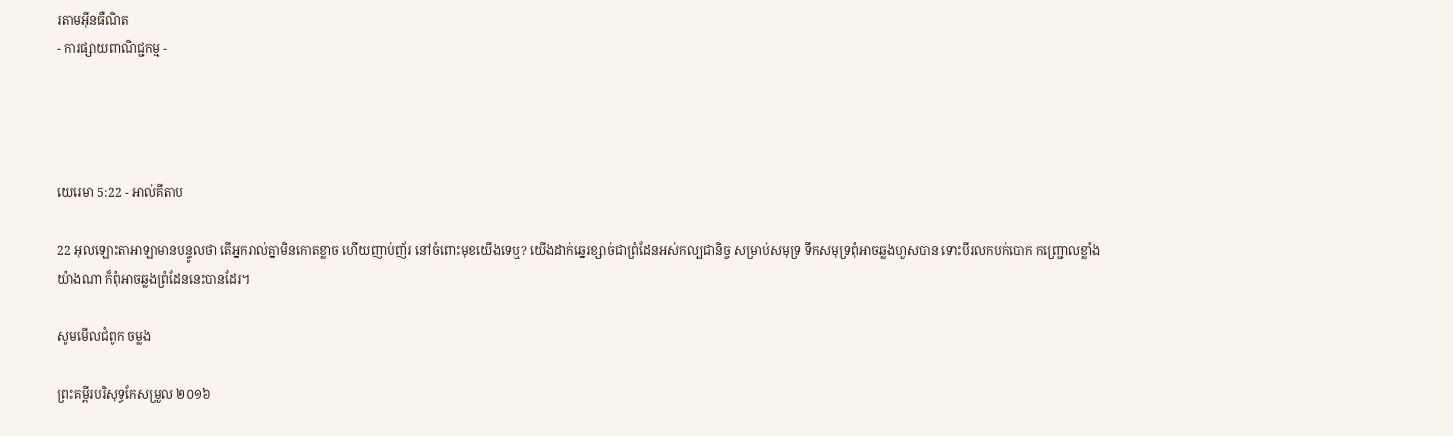រតាមអ៊ីនធឺណិត
- ការផ្សាយពាណិជ្ជកម្ម -




យេរេមា 5:22 - អាល់គីតាប

22 អុលឡោះ‌តាអាឡាមានបន្ទូលថា តើអ្នករាល់គ្នាមិនកោតខ្លាច ហើយញាប់‌ញ័រ នៅចំពោះមុខយើងទេឬ? យើងដាក់ឆ្នេរខ្សាច់ជាព្រំ‌ដែនអស់‌កល្បជា‌និច្ច សម្រាប់សមុទ្រ ទឹកសមុទ្រពុំអាចឆ្លងហួសបាន ទោះបីរលកបក់បោក កញ្ជ្រោលខ្លាំងយ៉ាងណា ក៏ពុំអាចឆ្លងព្រំ‌ដែននេះបានដែរ។

សូមមើលជំពូក ចម្លង

ព្រះគម្ពីរបរិសុទ្ធកែសម្រួល ២០១៦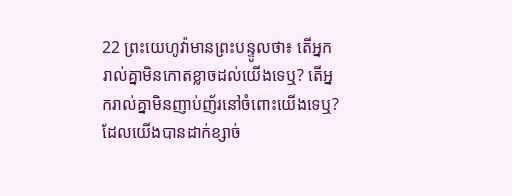22 ព្រះ‌យេហូវ៉ាមានព្រះ‌បន្ទូលថា៖ តើអ្នករាល់គ្នាមិនកោតខ្លាចដល់យើងទេឬ? តើអ្នករាល់គ្នាមិនញាប់‌ញ័រនៅចំពោះយើងទេឬ? ដែលយើងបានដាក់ខ្សាច់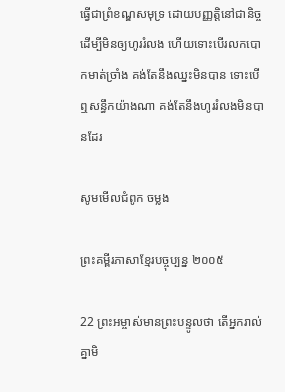ធ្វើជាព្រំខណ្ឌសមុទ្រ ដោយបញ្ញត្តិនៅជា‌និច្ច ដើម្បីមិនឲ្យហូររំលង ហើយទោះបើរលកបោកមាត់ច្រាំង គង់តែនឹងឈ្នះមិនបាន ទោះបើឮសន្ធឹកយ៉ាងណា គង់តែនឹងហូររំលងមិនបានដែរ

សូមមើលជំពូក ចម្លង

ព្រះគម្ពីរភាសាខ្មែរបច្ចុប្បន្ន ២០០៥

22 ព្រះ‌អម្ចាស់មានព្រះ‌បន្ទូលថា តើអ្នករាល់គ្នាមិ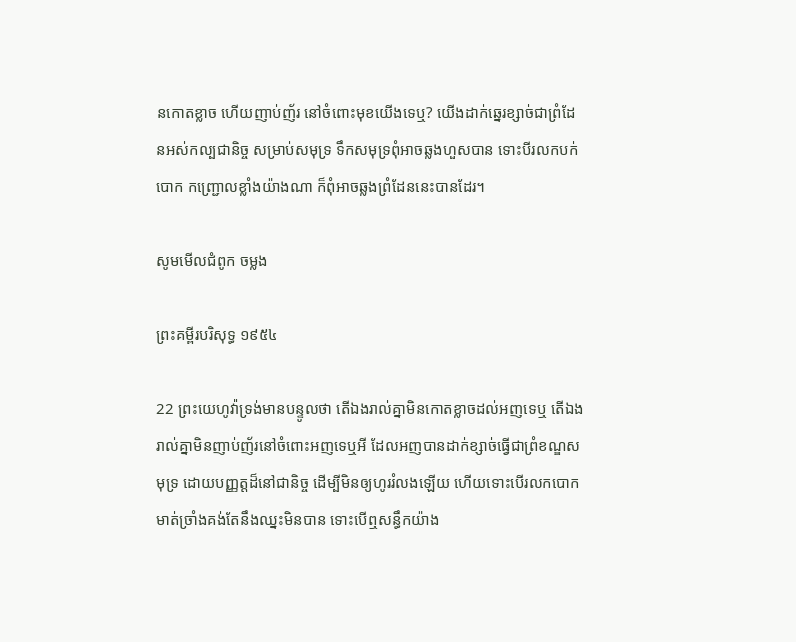នកោតខ្លាច ហើយញាប់‌ញ័រ នៅចំពោះមុខយើងទេឬ? យើងដាក់ឆ្នេរខ្សាច់ជាព្រំ‌ដែនអស់‌កល្បជានិច្ច សម្រាប់សមុទ្រ ទឹកសមុទ្រពុំអាចឆ្លងហួសបាន ទោះបីរលកបក់បោក កញ្ជ្រោលខ្លាំងយ៉ាងណា ក៏ពុំអាចឆ្លងព្រំ‌ដែននេះបានដែរ។

សូមមើលជំពូក ចម្លង

ព្រះគម្ពីរបរិសុទ្ធ ១៩៥៤

22 ព្រះ‌យេហូវ៉ាទ្រង់មានបន្ទូលថា តើឯងរាល់គ្នាមិនកោត‌ខ្លាចដល់អញទេឬ តើឯងរាល់គ្នាមិនញាប់‌ញ័រនៅចំពោះអញទេឬអី ដែលអញបានដាក់ខ្សាច់ធ្វើជាព្រំ‌ខណ្ឌសមុទ្រ ដោយបញ្ញត្តដ៏នៅជានិច្ច ដើម្បីមិនឲ្យហូររំលងឡើយ ហើយទោះបើរលកបោកមាត់ច្រាំងគង់តែនឹងឈ្នះមិនបាន ទោះបើឮសន្ធឹកយ៉ាង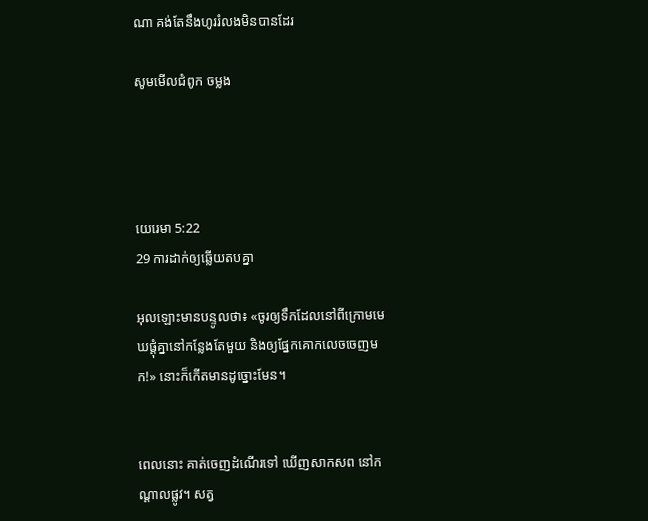ណា គង់តែនឹងហូររំលងមិនបានដែរ

សូមមើលជំពូក ចម្លង




យេរេមា 5:22
29 ការដាក់ឲ្យឆ្លើយតបគ្នា

អុលឡោះមានបន្ទូលថា៖ «ចូរឲ្យទឹកដែលនៅពីក្រោមមេឃផ្តុំគ្នានៅកន្លែងតែមួយ និងឲ្យផ្នែកគោកលេចចេញមក!» នោះក៏កើតមានដូច្នោះមែន។


ពេលនោះ គាត់ចេញដំណើរទៅ ឃើញសាក‌សព នៅកណ្តាលផ្លូវ។ សត្វ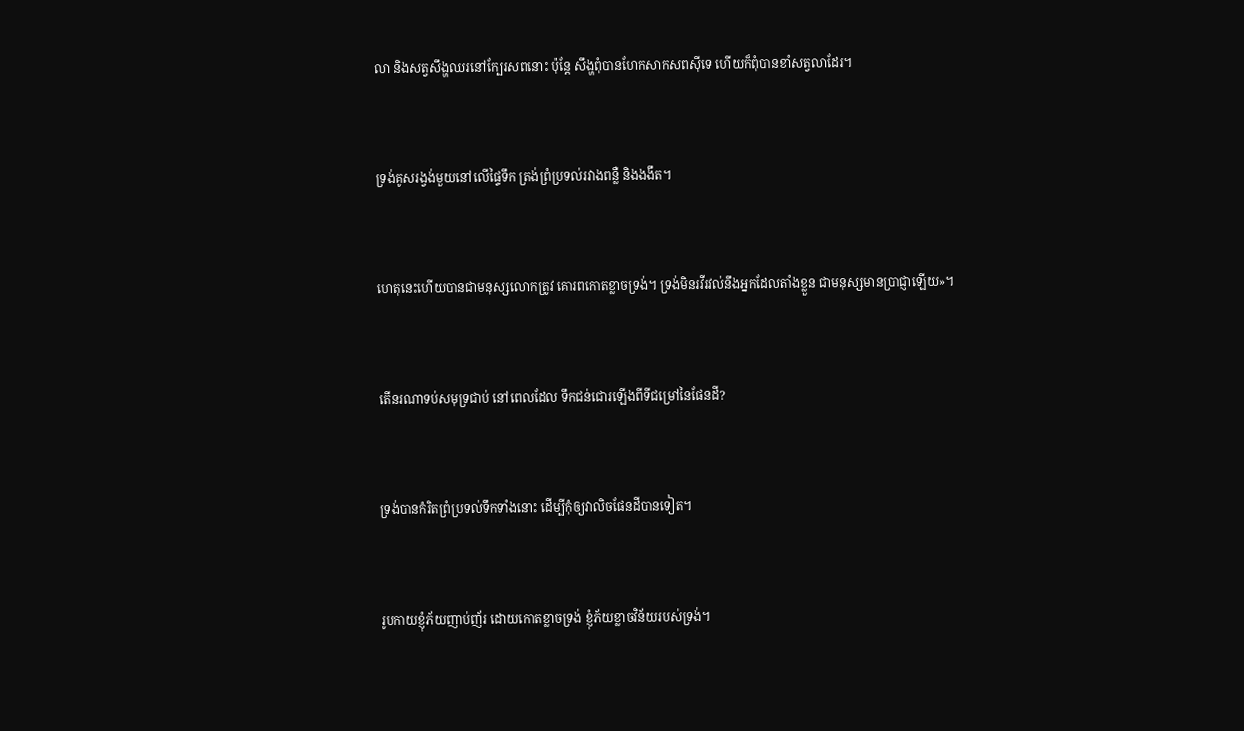លា និងសត្វសឹង្ហឈរនៅក្បែរសពនោះ ប៉ុន្តែ សឹង្ហពុំបានហែកសាក‌សពស៊ីទេ ហើយក៏ពុំបានខាំសត្វលាដែរ។


ទ្រង់គូសរង្វង់មួយនៅលើផ្ទៃទឹក ត្រង់ព្រំ‌ប្រទល់រវាងពន្លឺ និងងងឹត។


ហេតុនេះហើយបានជាមនុស្សលោកត្រូវ គោរពកោតខ្លាចទ្រង់។ ទ្រង់មិនរវី‌រវល់នឹងអ្នកដែលតាំងខ្លួន ជាមនុស្សមានប្រាជ្ញាឡើយ»។


តើនរណាទប់សមុទ្រជាប់ នៅពេលដែល ទឹកជន់‌ជោរឡើងពីទីជម្រៅនៃផែនដី?


ទ្រង់បានកំរិតព្រំ‌ប្រទល់ទឹកទាំងនោះ ដើម្បីកុំឲ្យវាលិចផែនដីបានទៀត។


រូបកាយខ្ញុំភ័យញាប់‌ញ័រ ដោយកោតខ្លាចទ្រង់ ខ្ញុំភ័យខ្លាចវិន័យរបស់ទ្រង់។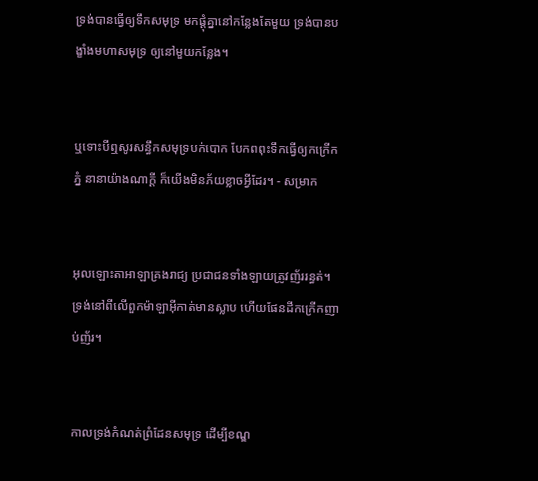ទ្រង់បានធ្វើឲ្យទឹកសមុទ្រ មកផ្ដុំគ្នានៅកន្លែងតែមួយ ទ្រង់បានបង្ខាំងមហាសមុទ្រ ឲ្យនៅមួយកន្លែង។


ឬទោះបីឮសូរសន្ធឹកសមុទ្របក់បោក បែកពពុះទឹកធ្វើឲ្យកក្រើកភ្នំ នានាយ៉ាងណាក្ដី ក៏យើងមិនភ័យខ្លាចអ្វីដែរ។ - សម្រាក


អុលឡោះ‌តាអាឡាគ្រងរាជ្យ ប្រជា‌ជនទាំង‌ឡាយត្រូវញ័រ‌រន្ធត់។ ទ្រង់នៅពីលើពួកម៉ាឡា‌អ៊ីកាត់មានស្លាប ហើយផែនដីកក្រើកញាប់‌ញ័រ។


កាលទ្រង់កំណត់ព្រំ‌ដែនសមុទ្រ ដើម្បីខណ្ឌ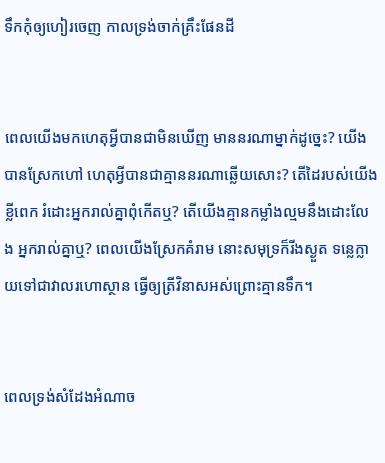ទឹកកុំឲ្យហៀរចេញ កាលទ្រង់ចាក់គ្រឹះផែនដី


ពេលយើងមកហេតុអ្វីបានជាមិនឃើញ មាននរណាម្នាក់ដូច្នេះ? យើងបានស្រែកហៅ ហេតុអ្វីបានជាគ្មាននរណាឆ្លើយសោះ? តើដៃរបស់យើងខ្លីពេក រំដោះអ្នករាល់គ្នាពុំកើតឬ? តើយើងគ្មានកម្លាំងល្មមនឹងដោះលែង អ្នករាល់គ្នាឬ? ពេលយើងស្រែកគំរាម នោះសមុទ្រក៏រីងស្ងួត ទន្លេក្លាយទៅជាវាលរហោ‌ស្ថាន ធ្វើឲ្យត្រីវិនាសអស់ព្រោះគ្មានទឹក។


ពេលទ្រង់សំដែងអំណាច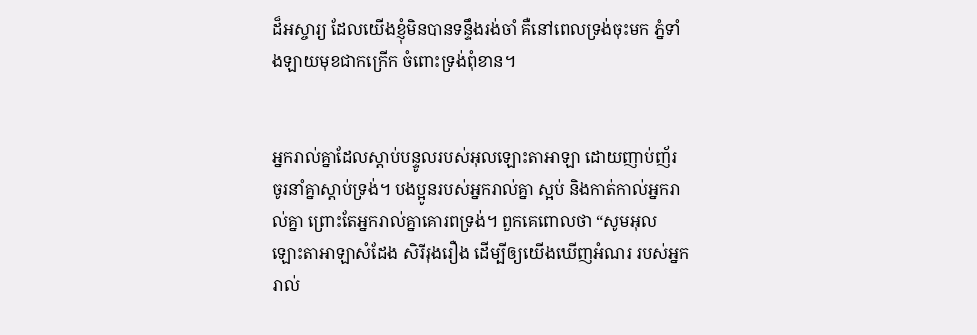ដ៏អស្ចារ្យ ដែលយើងខ្ញុំមិនបានទន្ទឹងរង់‌ចាំ គឺនៅពេលទ្រង់ចុះមក ភ្នំទាំង‌ឡាយមុខជាកក្រើក ចំពោះទ្រង់ពុំ‌ខាន។


អ្នករាល់គ្នាដែលស្ដាប់បន្ទូលរបស់អុលឡោះ‌តាអាឡា ដោយញាប់‌ញ័រ ចូរនាំគ្នាស្ដាប់ទ្រង់។ បងប្អូនរបស់អ្នករាល់គ្នា ស្អប់ និងកាត់‌កាល់អ្នករាល់គ្នា ព្រោះតែអ្នករាល់គ្នាគោរពទ្រង់។ ពួកគេពោលថា “សូមអុលឡោះ‌តាអាឡាសំដែង សិរី‌រុង‌រឿង ដើម្បីឲ្យយើងឃើញអំណរ របស់អ្នករាល់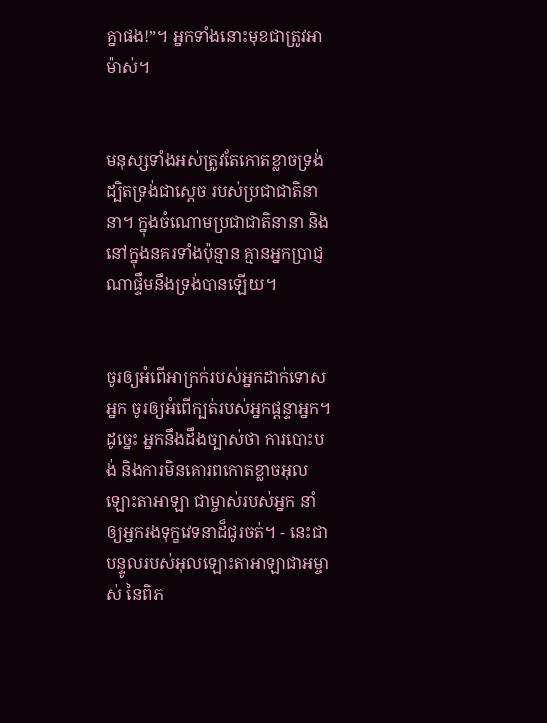គ្នាផង!”។ អ្នកទាំងនោះមុខជាត្រូវអាម៉ាស់។


មនុស្សទាំងអស់ត្រូវតែកោតខ្លាចទ្រង់ ដ្បិតទ្រង់ជាស្តេច របស់ប្រជា‌ជាតិនានា។ ក្នុងចំណោមប្រជា‌ជាតិនានា និងនៅក្នុងនគរទាំងប៉ុន្មាន គ្មានអ្នកប្រាជ្ញណាផ្ទឹមនឹងទ្រង់បានឡើយ។


ចូរឲ្យអំពើអាក្រក់របស់អ្នកដាក់ទោសអ្នក ចូរឲ្យអំពើក្បត់របស់អ្នកផ្តន្ទាអ្នក។ ដូច្នេះ អ្នកនឹងដឹងច្បាស់ថា ការបោះបង់ និងការមិនគោរពកោតខ្លាចអុលឡោះ‌តាអាឡា ជាម្ចាស់របស់អ្នក នាំឲ្យអ្នករងទុក្ខវេទនាដ៏ជូរចត់។ - នេះជាបន្ទូលរបស់អុលឡោះ‌តាអាឡាជាអម្ចាស់ នៃពិភ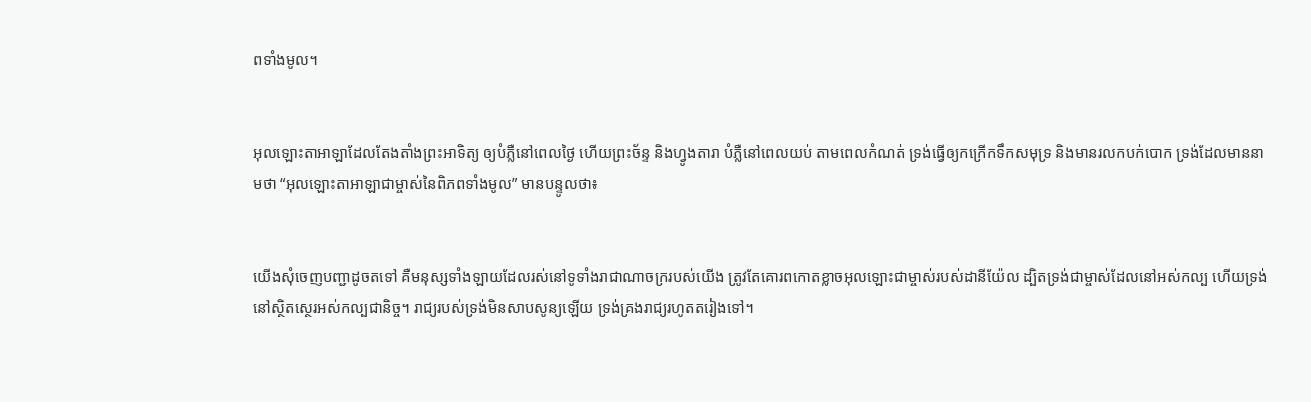ពទាំងមូល។


អុលឡោះ‌តាអាឡាដែលតែង‌តាំងព្រះ‌អាទិត្យ ឲ្យបំភ្លឺនៅពេលថ្ងៃ ហើយព្រះ‌ច័ន្ទ និងហ្វូង‌តារា បំភ្លឺនៅពេលយប់ តាមពេលកំណត់ ទ្រង់ធ្វើឲ្យកក្រើកទឹកសមុទ្រ និងមានរលកបក់បោក ទ្រង់ដែលមាននាមថា “អុលឡោះ‌តាអាឡាជាម្ចាស់នៃពិភពទាំងមូល” មានបន្ទូលថា៖


យើងសុំចេញបញ្ជាដូចតទៅ គឺមនុស្សទាំង‌ឡាយដែលរស់នៅទូ‌ទាំងរាជា‌ណាចក្ររបស់យើង ត្រូវតែគោរពកោតខ្លាចអុលឡោះជាម្ចាស់របស់ដានី‌យ៉ែល ដ្បិតទ្រង់ជាម្ចាស់ដែលនៅអស់‌កល្ប ហើយទ្រង់នៅស្ថិត‌ស្ថេរអស់‌កល្បជា‌និច្ច។ រាជ្យរបស់ទ្រង់មិនសាប‌សូន្យឡើយ ទ្រង់គ្រងរាជ្យរហូតតរៀងទៅ។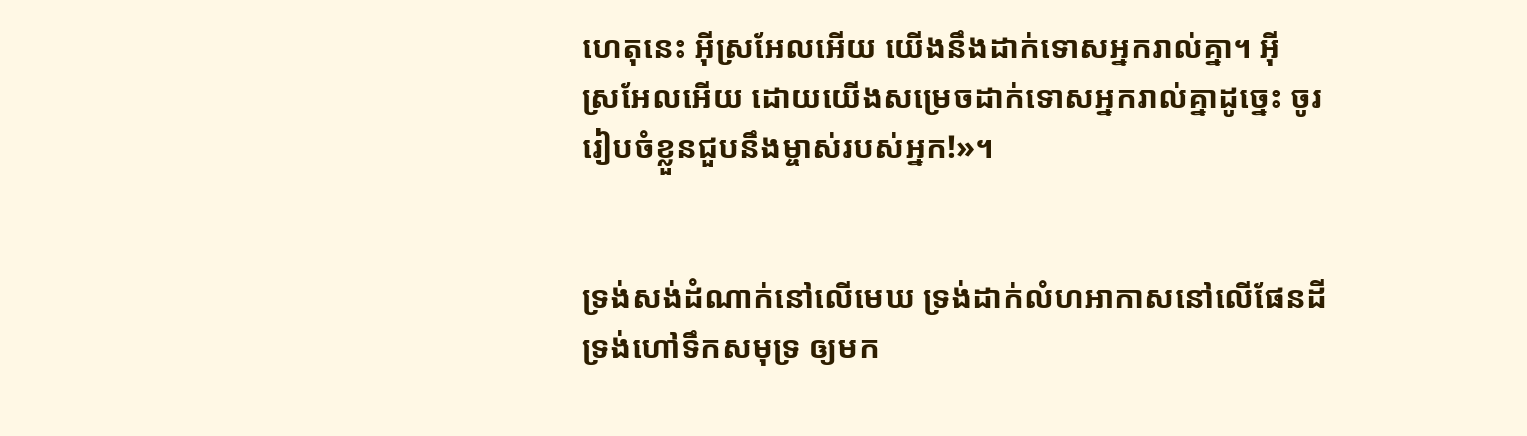ហេតុនេះ អ៊ីស្រ‌អែលអើយ យើងនឹងដាក់ទោសអ្នករាល់គ្នា។ អ៊ីស្រ‌អែលអើយ ដោយយើងសម្រេចដាក់ទោសអ្នករាល់គ្នាដូច្នេះ ចូររៀបចំខ្លួនជួបនឹងម្ចាស់របស់អ្នក!»។


ទ្រង់សង់ដំណាក់នៅលើមេឃ ទ្រង់ដាក់លំហអាកាសនៅលើផែនដី ទ្រង់ហៅទឹកសមុទ្រ ឲ្យមក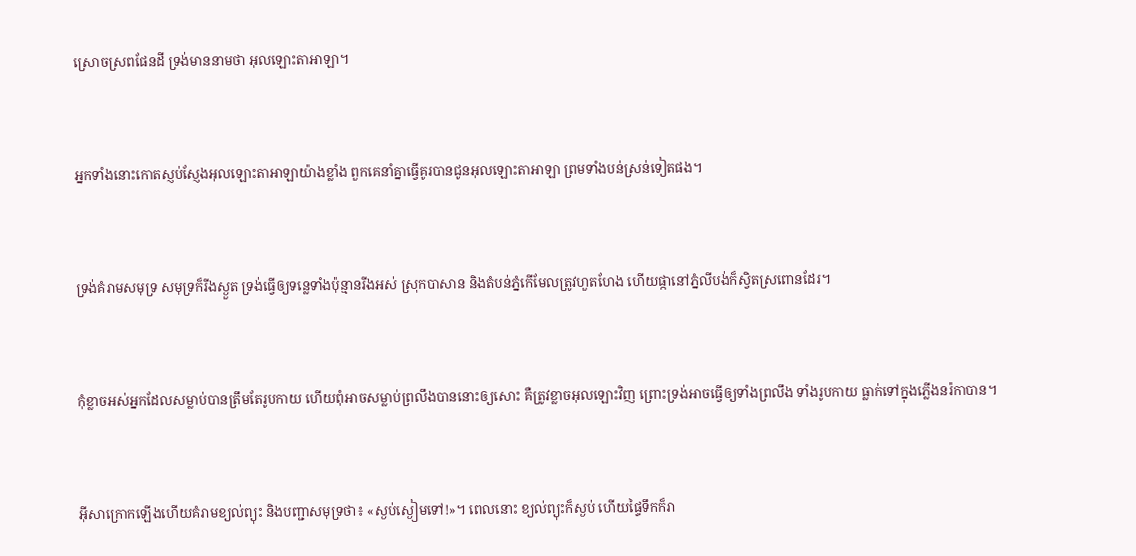ស្រោចស្រពផែនដី ទ្រង់មាននាមថា អុលឡោះ‌តាអាឡា។


អ្នកទាំងនោះកោតស្ញប់‌ស្ញែងអុលឡោះ‌តាអាឡាយ៉ាងខ្លាំង ពួកគេនាំគ្នាធ្វើគូរបានជូនអុលឡោះ‌តាអាឡា ព្រមទាំងបន់‌ស្រន់ទៀតផង។


ទ្រង់គំរាមសមុទ្រ សមុទ្រក៏រីងស្ងួត ទ្រង់ធ្វើឲ្យទន្លេទាំងប៉ុន្មានរីងអស់ ស្រុកបាសាន និងតំបន់ភ្នំកើមែលត្រូវហួត‌ហែង ហើយផ្កានៅភ្នំលីបង់ក៏ស្វិតស្រពោនដែរ។


កុំខ្លាចអស់អ្នកដែលសម្លាប់បានត្រឹមតែរូបកាយ ហើយពុំអាចសម្លាប់ព្រលឹងបាននោះឲ្យសោះ គឺត្រូវខ្លាចអុលឡោះវិញ ព្រោះទ្រង់អាចធ្វើឲ្យទាំងព្រលឹង ទាំងរូបកាយ ធ្លាក់ទៅក្នុងភ្លើងនរ៉កាបាន។


អ៊ីសាក្រោកឡើងហើយគំរាមខ្យល់ព្យុះ និងបញ្ជាសមុទ្រថា៖ «ស្ងប់ស្ងៀមទៅ!»។ ពេលនោះ ខ្យល់ព្យុះក៏ស្ងប់ ហើយផ្ទៃទឹកក៏រា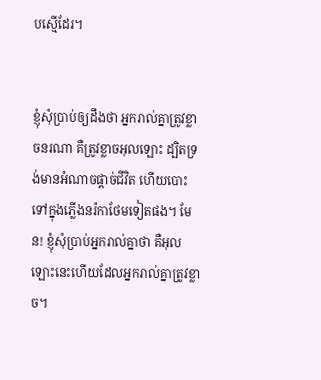បស្មើដែរ។


ខ្ញុំសុំប្រាប់ឲ្យដឹងថា អ្នករាល់គ្នាត្រូវខ្លាចនរណា គឺត្រូវខ្លាចអុលឡោះ ដ្បិតទ្រង់មានអំណាចផ្ដាច់ជីវិត ហើយបោះទៅក្នុងភ្លើងនរ៉កាថែមទៀតផង។ មែន! ខ្ញុំសុំប្រាប់អ្នករាល់គ្នាថា គឺអុលឡោះនេះហើយដែលអ្នករាល់គ្នាត្រូវខ្លាច។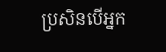ប្រសិនបើអ្នក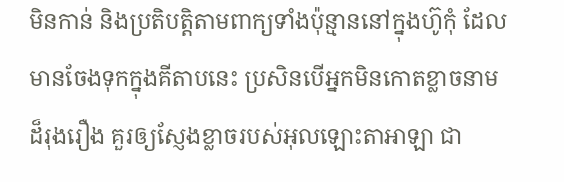មិនកាន់ និងប្រតិបត្តិតាមពាក្យទាំងប៉ុន្មាននៅក្នុងហ៊ូកុំ ដែលមានចែងទុកក្នុងគីតាបនេះ ប្រសិនបើអ្នកមិនកោតខ្លាចនាមដ៏រុង‌រឿង គួរឲ្យស្ញែងខ្លាចរបស់អុលឡោះ‌តាអាឡា ជា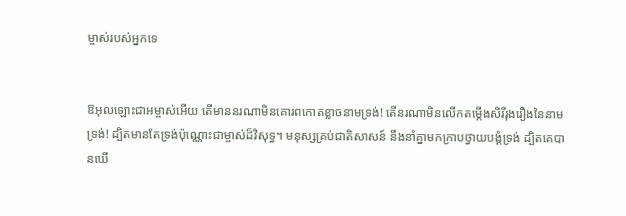ម្ចាស់របស់អ្នកទេ


ឱអុលឡោះ‌ជាអម្ចាស់អើយ តើមាននរណាមិនគោរពកោតខ្លាចនាមទ្រង់! តើនរណាមិនលើកតម្កើងសិរី‌រុង‌រឿងនៃនាមទ្រង់! ដ្បិតមានតែទ្រង់ប៉ុណ្ណោះជាម្ចាស់ដ៏វិសុទ្ធ។ មនុស្សគ្រប់ជាតិសាសន៍ នឹងនាំគ្នាមកក្រាបថ្វាយ‌បង្គំទ្រង់ ដ្បិតគេបានឃើ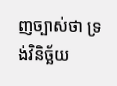ញច្បាស់ថា ទ្រង់វិនិច្ឆ័យ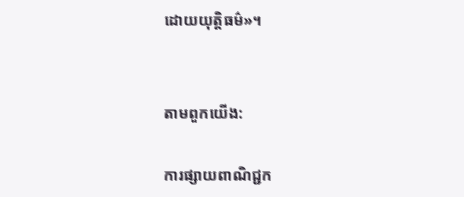ដោយយុត្ដិធម៌»។


តាមពួកយើង:

ការផ្សាយពាណិជ្ជក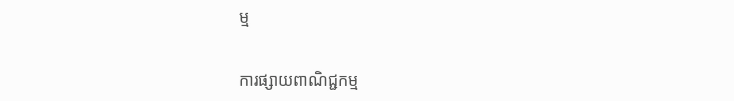ម្ម


ការផ្សាយពាណិជ្ជកម្ម